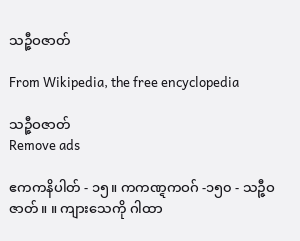သဉ္ဇီဝဇာတ်

From Wikipedia, the free encyclopedia

သဉ္ဇီဝဇာတ်
Remove ads

ဧကကနိပါတ် - ၁၅။ ကကဏ္ဋကဝဂ် -၁၅၀ - သဉ္ဇီဝဇာတ်။ ။ ကျားသေကို ဂါထာ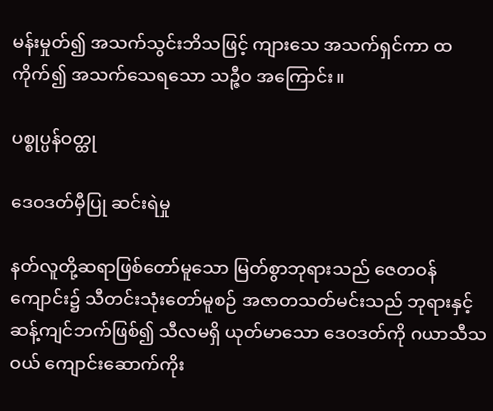မန်းမှုတ်၍ အသက်သွင်းဘိသဖြင့် ကျားသေ အသက်ရှင်ကာ ထကိုက်၍ အသက်သေရသော သဉ္ဇီဝ အကြောင်း။

ပစ္စုပ္ပန်ဝတ္ထု

ဒေဝဒတ်မှီပြု ဆင်းရဲမှု

နတ်လူတို့ဆရာဖြစ်တော်မူသော မြတ်စွာဘုရားသည် ဇေတဝန်ကျောင်း၌ သီတင်းသုံးတော်မူစဉ် အဇာတသတ်မင်းသည် ဘုရားနှင့် ဆန့်ကျင်ဘက်ဖြစ်၍ သီလမရှိ ယုတ်မာသော ဒေဝဒတ်ကို ဂယာသီသဝယ် ကျောင်းဆောက်ကိုး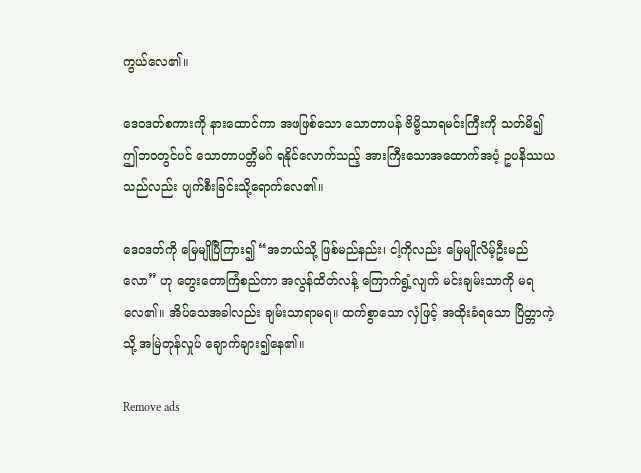ကွယ်လေ၏။

ဒေဝဒတ်စကားကို နားထောင်ကာ အဖဖြစ်သော သောတာပန် ဗိမ္ဗိသာရမင်းကြီးကို သတ်မိ၍ ဤဘဝတွင်ပင် သောတာပတ္တိမဂ် ရနိုင်လောက်သည့် အားကြီးသောအထောက်အပံ့ ဥပနိဿယသည်လည်း ပျက်စီးခြင်းသို့ရောက်လေ၏။

ဒေဝဒတ်ကို မြေမျိုပြီကြား၍ “အဘယ်သို့ ဖြစ်မည်နည်း၊ ငါ့ကိုလည်း မြေမျိုလိမ့်ဦးမည်လော” ဟု တွေးတောကြံစည်ကာ အလွန်ထိတ်လန့် ကြောက်ရွံ့လျက် မင်းချမ်းသာကို မရလေ၏။ အိပ်သေအခါလည်း ချမ်းသာရာမရ။ ထက်စွာသော လှံဖြင့် အထိုးခံရသော ပြိတ္တာကဲ့သို့ အမြဲတုန်လှုပ် ချောက်ချား၍နေ၏။

Remove ads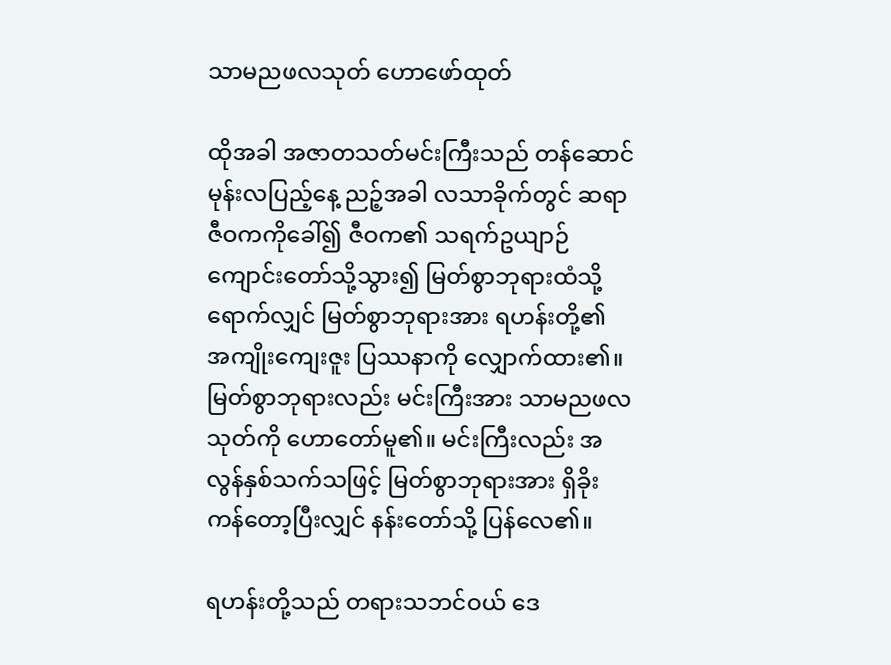သာမညဖလသုတ် ဟောဖော်ထုတ်

ထိုအခါ အဇာတသတ်မင်းကြီးသည် တန်ဆောင်မုန်းလပြည့်နေ့ ညဉ့်အခါ လသာခိုက်တွင် ဆရာဇီဝကကိုခေါ်၍ ဇီဝက၏ သရက်ဥယျာဉ်ကျောင်းတော်သို့သွား၍ မြတ်စွာဘုရားထံသို့ရောက်လျှင် မြတ်စွာဘုရားအား ရဟန်းတို့၏ အကျိုးကျေးဇူး ပြဿနာကို လျှောက်ထား၏။ မြတ်စွာဘုရားလည်း မင်းကြီးအား သာမညဖလသုတ်ကို ဟောတော်မူ၏။ မင်းကြီးလည်း အလွန်နှစ်သက်သဖြင့် မြတ်စွာဘုရားအား ရှိခိုးကန်တော့ပြီးလျှင် နန်းတော်သို့ ပြန်လေ၏။

ရဟန်းတို့သည် တရားသဘင်ဝယ် ဒေ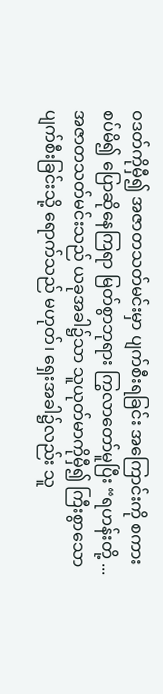ဝဒတ်ကိုမှီ၍ အဇာတသတ်မင်းမှာ ပျက်စီးရခြင်း အကြောင်းကို စကားစပ်မိ၍ ပြောဆိုနေကြရာ မြတ်စွာဘုရား ကြွလာတော်မူပြီး “ရဟန်းတို့ ... အဇာတသတ်မင်းသည် ယခုအခါ၌သာ သူယုတ်မာကိုမှီ၍ ကြီးစွာသော ပျက်စီးခြင်းသို့ ရောက်သည် မဟုတ်၊ ရှေးအခါ၌လည်း သူ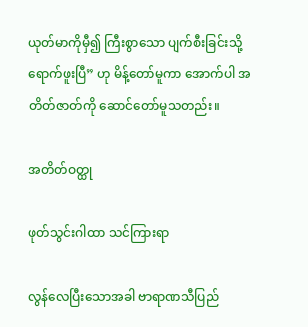ယုတ်မာကိုမှီ၍ ကြီးစွာသော ပျက်စီးခြင်းသို့ ရောက်ဖူးပြီ” ဟု မိန့်တော်မူကာ အောက်ပါ အတိတ်ဇာတ်ကို ဆောင်တော်မူသတည်း။

အတိတ်ဝတ္ထု

ဖုတ်သွင်းဂါထာ သင်ကြားရာ

လွန်လေပြီးသောအခါ ဗာရာဏသီပြည်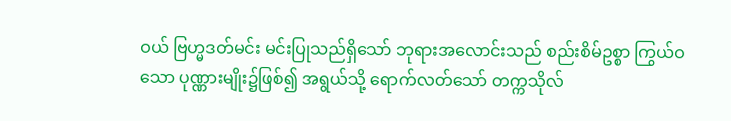ဝယ် ဗြဟ္မဒတ်မင်း မင်းပြုသည်ရှိသော် ဘုရားအလောင်းသည် စည်းစိမ်ဥစ္စာ ကြွယ်ဝသော ပုဏ္ဏားမျိုး၌ဖြစ်၍ အရွယ်သို့ ရောက်လတ်သော် တက္ကသိုလ်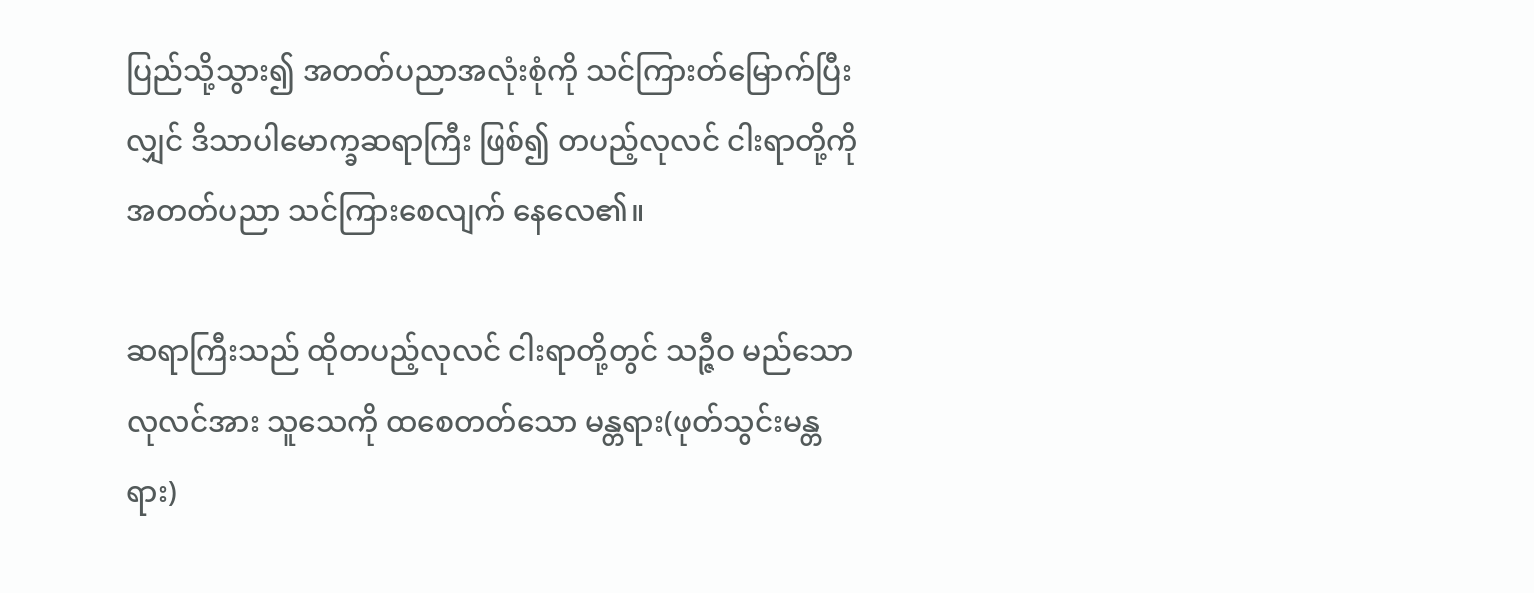ပြည်သို့သွား၍ အတတ်ပညာအလုံးစုံကို သင်ကြားတ်မြောက်ပြီးလျှင် ဒိသာပါမောက္ခဆရာကြီး ဖြစ်၍ တပည့်လုလင် ငါးရာတို့ကို အတတ်ပညာ သင်ကြားစေလျက် နေလေ၏။

ဆရာကြီးသည် ထိုတပည့်လုလင် ငါးရာတို့တွင် သဉ္ဇီဝ မည်သော လုလင်အား သူသေကို ထစေတတ်သော မန္တရား(ဖုတ်သွင်းမန္တရား)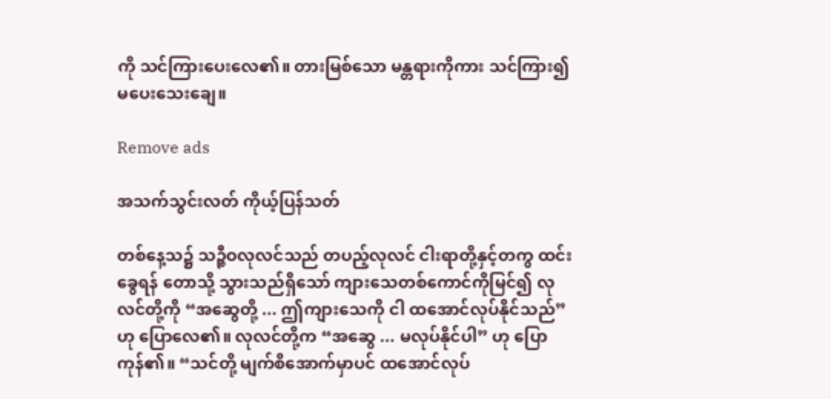ကို သင်ကြားပေးလေ၏။ တားမြစ်သော မန္တရားကိုကား သင်ကြား၍ မပေးသေးချေ။

Remove ads

အသက်သွင်းလတ် ကိုယ့်ပြန်သတ်

တစ်နေ့သ၌ သဉ္ဇီဝလုလင်သည် တပည့်လုလင် ငါးရာတို့နှင့်တကွ ထင်းခွေရန် တောသို့ သွားသည်ရှိသော် ကျားသေတစ်ကောင်ကိုမြင်၍ လုလင်တို့ကို “အဆွေတို့ ... ဤကျားသေကို ငါ ထအောင်လုပ်နိုင်သည်” ဟု ပြောလေ၏။ လုလင်တို့က “အဆွေ ... မလုပ်နိုင်ပါ” ဟု ပြောကုန်၏။ “သင်တို့ မျက်စိအောက်မှာပင် ထအောင်လုပ်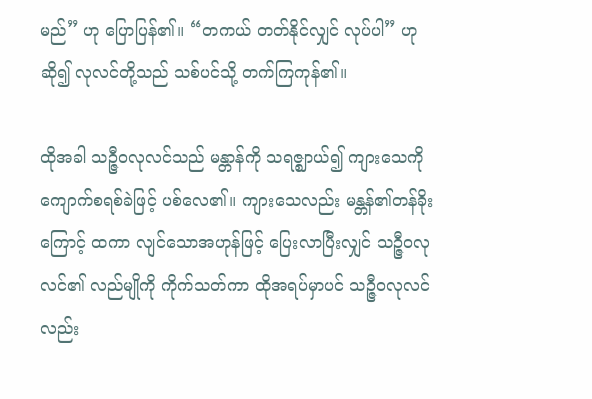မည်” ဟု ပြောပြန်၏။ “တကယ် တတ်နိုင်လျှင် လုပ်ပါ” ဟု ဆို၍ လုလင်တို့သည် သစ်ပင်သို့ တက်ကြကုန်၏။

ထိုအခါ သဉ္ဇီဝလုလင်သည် မန္တာန်ကို သရဇ္ဈာယ်၍ ကျားသေကို ကျောက်စရစ်ခဲဖြင့် ပစ်လေ၏။ ကျားသေလည်း မန္တန်၏တန်ခိုးကြောင့် ထကာ လျင်သောအဟုန်ဖြင့် ပြေးလာပြီးလျှင် သဉ္ဇီဝလုလင်၏ လည်မျိုကို ကိုက်သတ်ကာ ထိုအရပ်မှာပင် သဉ္ဇီဝလုလင်လည်း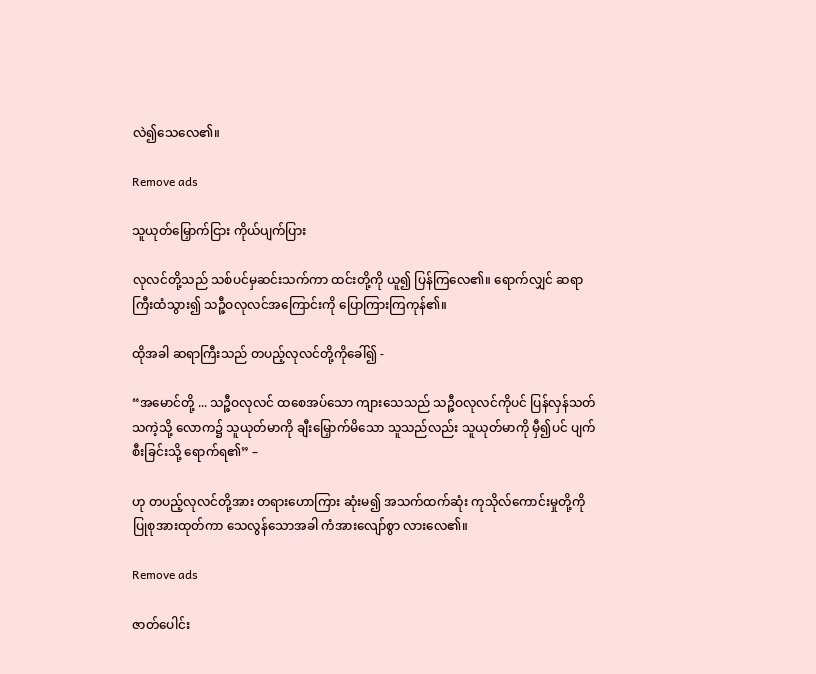လဲ၍သေလေ၏။

Remove ads

သူယုတ်မြှောက်ငြား ကိုယ်ပျက်ပြား

လုလင်တို့သည် သစ်ပင်မှဆင်းသက်ကာ ထင်းတို့ကို ယူ၍ ပြန်ကြလေ၏။ ရောက်လျှင် ဆရာကြီးထံသွား၍ သဉ္ဇီဝလုလင်အကြောင်းကို ပြောကြားကြကုန်၏။

ထိုအခါ ဆရာကြီးသည် တပည့်လုလင်တို့ကိုခေါ်၍ -

“အမောင်တို့ ... သဉ္ဇီဝလုလင် ထစေအပ်သော ကျားသေသည် သဉ္ဇီဝလုလင်ကိုပင် ပြန်လှန်သတ်သကဲ့သို့ လောက၌ သူယုတ်မာကို ချီးမြှောက်မိသော သူသည်လည်း သူယုတ်မာကို မှီ၍ပင် ပျက်စီးခြင်းသို့ ရောက်ရ၏” –

ဟု တပည့်လုလင်တို့အား တရားဟောကြား ဆုံးမ၍ အသက်ထက်ဆုံး ကုသိုလ်ကောင်းမှုတို့ကို ပြုစုအားထုတ်ကာ သေလွန်သောအခါ ကံအားလျော်စွာ လားလေ၏။

Remove ads

ဇာတ်ပေါင်း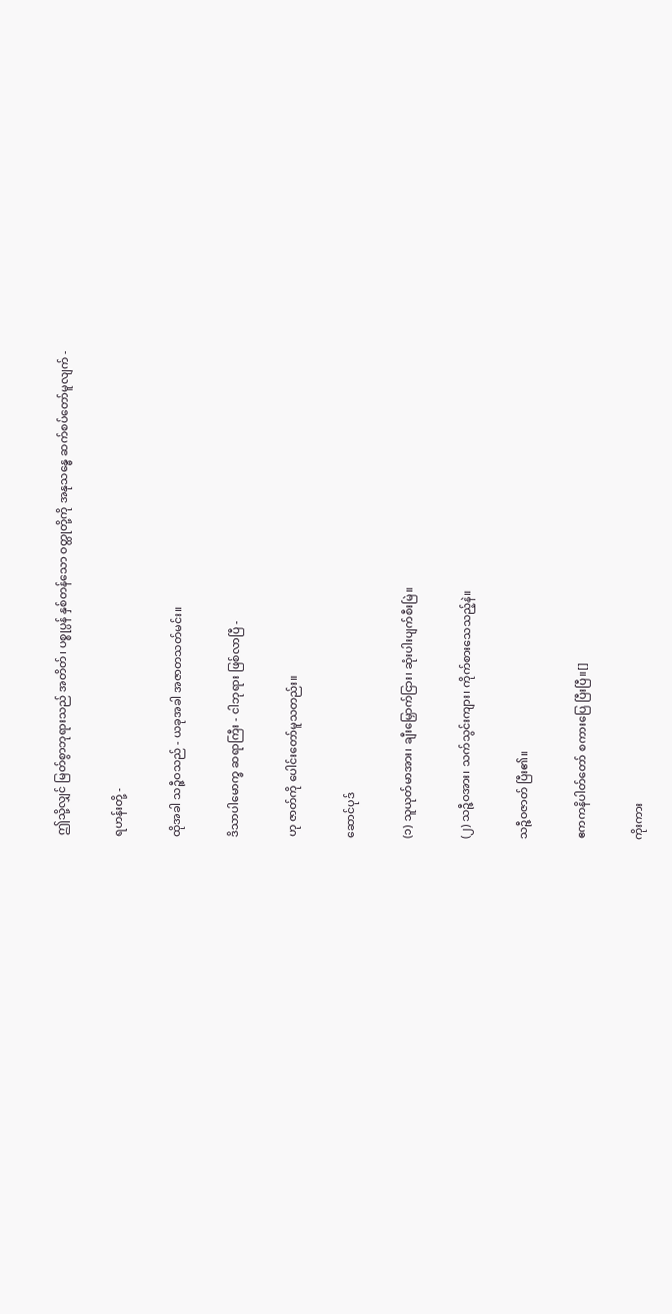ဤသို့လျှင် မြတ်စွာဘုရားသည် အတိတ်၊ ပစ္စုပ္ပန် နှစ်တန်သော ဝတ္ထုတို့ကို အနုသန္ဓေ ဆက်စပ်တော်မူလျက် -

ရဟန်းတို့ -

ထိုအခါ သဉ္ဇီဝသည် - ယခုအခါ အဇာတသတ်မင်း။

ဒိသာပါမောက္ခ ဆရာကြီး - ငါဘုရား ဖြစ်လာပြီ -

ဟု ဇာတ်ကို ပေါင်းတော်မူသတည်း။

ဆောင်ပုဒ်

(၁) သူယုတ်မာအား၊ ချီးမြှောက်ငြား၊ ဆုံးပါးပျက်စီးမြဲ။

(၂) သဉ္ဇီဝအား၊ သက်သွင်းကျား၊ ကိုက်စားသေသည့်နဲ။

သဉ္ဇီဝဇာတ် ပြီး၏။

ဧကကနိပါတ်တော် စကားပြေ ပြီးပြီ။[]

ကိုးကား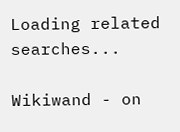Loading related searches...

Wikiwand - on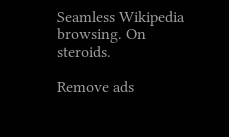Seamless Wikipedia browsing. On steroids.

Remove ads